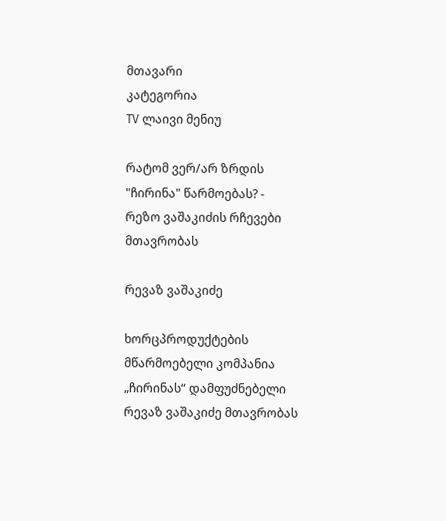მთავარი
კატეგორია
TV ლაივი მენიუ

რატომ ვერ/არ ზრდის "ჩირინა" წარმოებას? - რეზო ვაშაკიძის რჩევები მთავრობას

რევაზ ვაშაკიძე

ხორცპროდუქტების მწარმოებელი კომპანია „ჩირინას“ დამფუძნებელი რევაზ ვაშაკიძე მთავრობას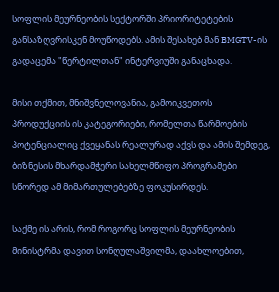სოფლის მეურნეობის სექტორში პრიორიტეტების განსაზღვრისკენ მოუწოდებს. ამის შესახებ მან BMGTV-ის გადაცემა "წერტილთან" ინტერვიუში განაცხადა.

მისი თქმით, მნიშვნელოვანია, გამოიკვეთოს პროდუქციის ის კატეგორიები, რომელთა წარმოების პოტენციალიც ქვეყანას რეალურად აქვს და ამის შემდეგ, ბიზნესის მხარდამჭერი სახელმწიფო პროგრამები სწორედ ამ მიმართულებებზე ფოკუსირდეს.

საქმე ის არის, რომ როგორც სოფლის მეურნეობის მინისტრმა დავით სონღულაშვილმა, დაახლოებით,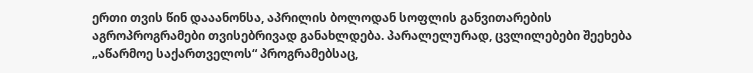ერთი თვის წინ დააანონსა, აპრილის ბოლოდან სოფლის განვითარების აგროპროგრამები თვისებრივად განახლდება. პარალელურად, ცვლილებები შეეხება „აწარმოე საქართველოს“ პროგრამებსაც,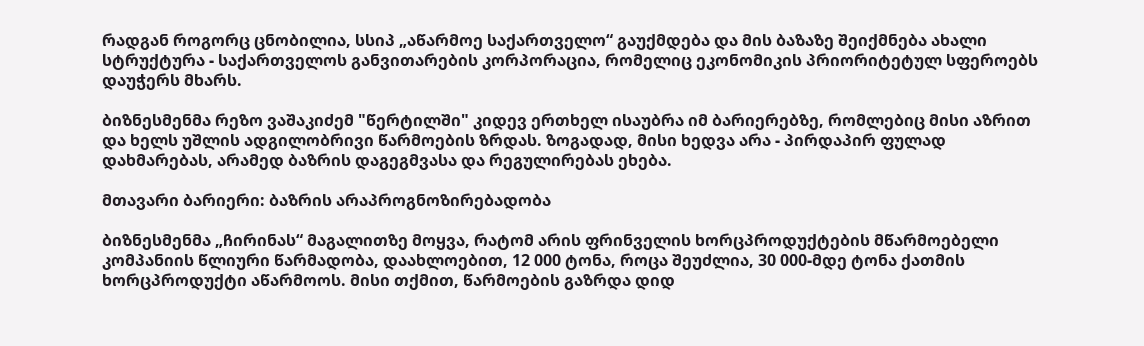რადგან როგორც ცნობილია, სსიპ „აწარმოე საქართველო“ გაუქმდება და მის ბაზაზე შეიქმნება ახალი სტრუქტურა - საქართველოს განვითარების კორპორაცია, რომელიც ეკონომიკის პრიორიტეტულ სფეროებს დაუჭერს მხარს.

ბიზნესმენმა რეზო ვაშაკიძემ "წერტილში" კიდევ ერთხელ ისაუბრა იმ ბარიერებზე, რომლებიც მისი აზრით და ხელს უშლის ადგილობრივი წარმოების ზრდას. ზოგადად, მისი ხედვა არა - პირდაპირ ფულად დახმარებას, არამედ ბაზრის დაგეგმვასა და რეგულირებას ეხება.

მთავარი ბარიერი: ბაზრის არაპროგნოზირებადობა

ბიზნესმენმა „ჩირინას“ მაგალითზე მოყვა, რატომ არის ფრინველის ხორცპროდუქტების მწარმოებელი კომპანიის წლიური წარმადობა, დაახლოებით, 12 000 ტონა, როცა შეუძლია, 30 000-მდე ტონა ქათმის ხორცპროდუქტი აწარმოოს. მისი თქმით, წარმოების გაზრდა დიდ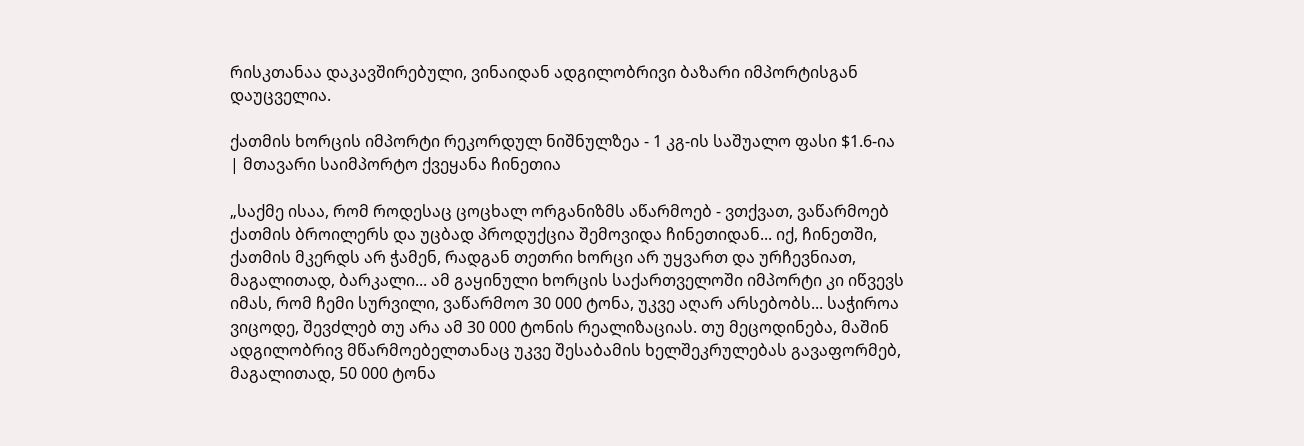რისკთანაა დაკავშირებული, ვინაიდან ადგილობრივი ბაზარი იმპორტისგან დაუცველია.

ქათმის ხორცის იმპორტი რეკორდულ ნიშნულზეა - 1 კგ-ის საშუალო ფასი $1.6-ია | მთავარი საიმპორტო ქვეყანა ჩინეთია

„საქმე ისაა, რომ როდესაც ცოცხალ ორგანიზმს აწარმოებ - ვთქვათ, ვაწარმოებ ქათმის ბროილერს და უცბად პროდუქცია შემოვიდა ჩინეთიდან... იქ, ჩინეთში, ქათმის მკერდს არ ჭამენ, რადგან თეთრი ხორცი არ უყვართ და ურჩევნიათ, მაგალითად, ბარკალი... ამ გაყინული ხორცის საქართველოში იმპორტი კი იწვევს იმას, რომ ჩემი სურვილი, ვაწარმოო 30 000 ტონა, უკვე აღარ არსებობს... საჭიროა ვიცოდე, შევძლებ თუ არა ამ 30 000 ტონის რეალიზაციას. თუ მეცოდინება, მაშინ ადგილობრივ მწარმოებელთანაც უკვე შესაბამის ხელშეკრულებას გავაფორმებ, მაგალითად, 50 000 ტონა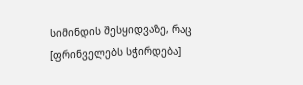სიმინდის შესყიდვაზე, რაც [ფრინველებს სჭირდება]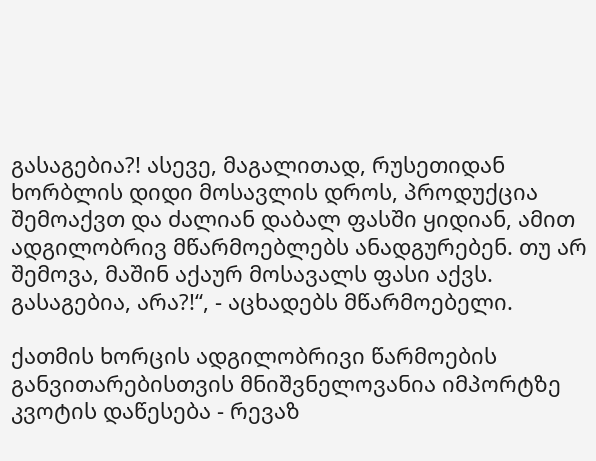გასაგებია?! ასევე, მაგალითად, რუსეთიდან ხორბლის დიდი მოსავლის დროს, პროდუქცია შემოაქვთ და ძალიან დაბალ ფასში ყიდიან, ამით ადგილობრივ მწარმოებლებს ანადგურებენ. თუ არ შემოვა, მაშინ აქაურ მოსავალს ფასი აქვს. გასაგებია, არა?!“, - აცხადებს მწარმოებელი.

ქათმის ხორცის ადგილობრივი წარმოების განვითარებისთვის მნიშვნელოვანია იმპორტზე კვოტის დაწესება - რევაზ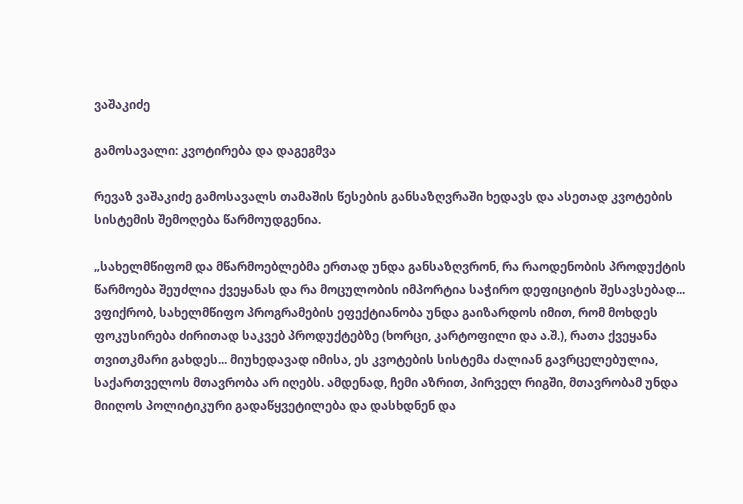ვაშაკიძე

გამოსავალი: კვოტირება და დაგეგმვა

რევაზ ვაშაკიძე გამოსავალს თამაშის წესების განსაზღვრაში ხედავს და ასეთად კვოტების სისტემის შემოღება წარმოუდგენია.

„სახელმწიფომ და მწარმოებლებმა ერთად უნდა განსაზღვრონ, რა რაოდენობის პროდუქტის წარმოება შეუძლია ქვეყანას და რა მოცულობის იმპორტია საჭირო დეფიციტის შესავსებად... ვფიქრობ, სახელმწიფო პროგრამების ეფექტიანობა უნდა გაიზარდოს იმით, რომ მოხდეს ფოკუსირება ძირითად საკვებ პროდუქტებზე (ხორცი, კარტოფილი და ა.შ.), რათა ქვეყანა თვითკმარი გახდეს... მიუხედავად იმისა, ეს კვოტების სისტემა ძალიან გავრცელებულია, საქართველოს მთავრობა არ იღებს. ამდენად, ჩემი აზრით, პირველ რიგში, მთავრობამ უნდა მიიღოს პოლიტიკური გადაწყვეტილება და დასხდნენ და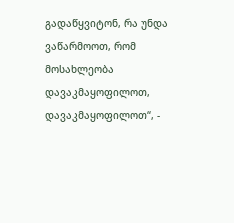გადაწყვიტონ, რა უნდა ვაწარმოოთ, რომ მოსახლეობა დავაკმაყოფილოთ, დავაკმაყოფილოთ“, -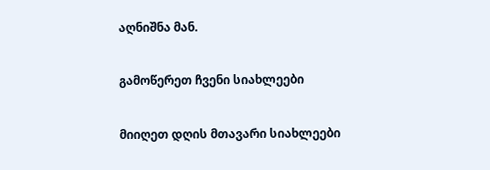აღნიშნა მან.

გამოწერეთ ჩვენი სიახლეები

მიიღეთ დღის მთავარი სიახლეები